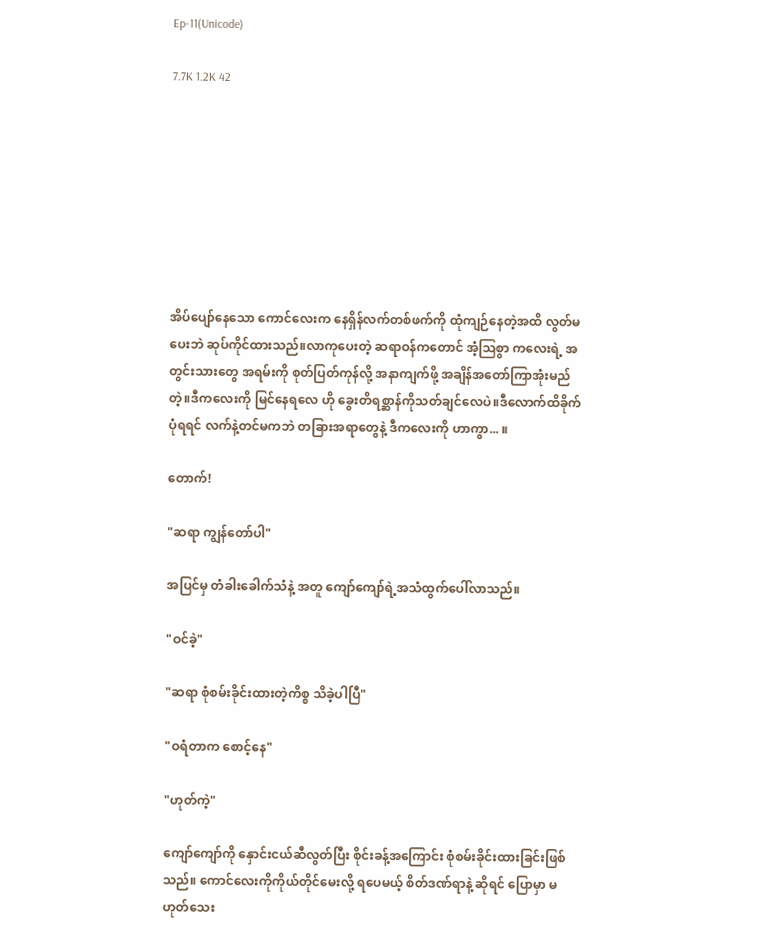Ep-11(Unicode)

7.7K 1.2K 42








အိပ်ပျော်နေသော ကောင်လေးက နေရှိန်လက်တစ်ဖက်ကို ထုံကျဉ်နေတဲ့အထိ လွတ်မပေးဘဲ ဆုပ်ကိုင်ထားသည်။လာကုပေးတဲ့ ဆရာဝန်ကတောင် အံ့ဩစွာ ကလေးရဲ့ အတွင်းသားတွေ အရမ်းကို စုတ်ပြတ်ကုန်လို့ အနာကျက်ဖို့ အချိန်အတော်ကြာအုံးမည်တဲ့။ဒီကလေးကို မြင်နေရလေ ဟို ခွေးတိရစ္ဆာန်ကိုသတ်ချင်လေပဲ။ဒီလောက်ထိခိုက်ပုံရရင် လက်နဲ့တင်မကဘဲ တခြားအရာတွေနဲ့ ဒီကလေးကို ဟာကွာ... ။

တောက်!

"ဆရာ ကျွန်တော်ပါ"

အပြင်မှ တံခါးခေါက်သံနဲ့ အတူ ကျော်ကျော်ရဲ့အသံထွက်ပေါ်လာသည်။

"ဝင်ခဲ့"

"ဆရာ စုံစမ်းခိုင်းထားတဲ့ကိစ္စ သိခဲ့ပါပြီ"

"ဝရံတာက စောင့်နေ"

"ဟုတ်ကဲ့"

ကျော်ကျော်ကို နှောင်းငယ်ဆီလွတ်ပြီး စိုင်းခန့်အကြောင်း စုံစမ်းခိုင်းထားခြင်းဖြစ်သည်။ ကောင်လေးကိုကိုယ်တိုင်မေးလို့ ရပေမယ့် စိတ်ဒဏ်ရာနဲ့ ဆိုရင် ပြောမှာ မဟုတ်သေး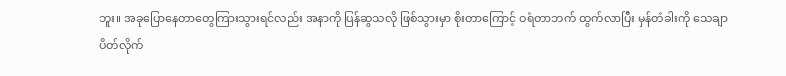ဘူး။ အခုပြောနေတာတွေကြားသွားရင်လည်း အနာကို ပြန်ဆွသလို ဖြစ်သွားမှာ စိုးတာကြောင့် ဝရံတာဘက် ထွက်လာပြီး မှန်တံခါးကို သေချာပိတ်လိုက်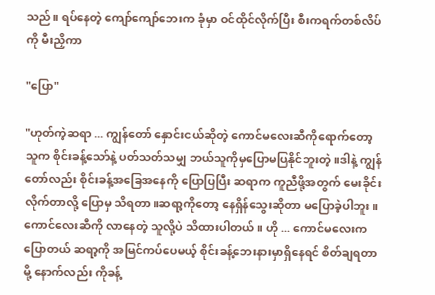သည်။ ရပ်နေတဲ့ ကျော်ကျော်ဘေးက ခုံမှာ ဝင်ထိုင်လိုက်ပြီး စီးကရက်တစ်လိပ်ကို မီးညှိကာ

"ပြော"

"ဟုတ်ကဲ့ဆရာ ... ကျွန်တော် နှောင်းငယ်ဆိုတဲ့ ကောင်မလေးဆီကိုရောက်တော့ သူက စိုင်းခန့်သော်နဲ့ ပတ်သတ်သမျှ ဘယ်သူကိုမှပြောမပြနိုင်ဘူးတဲ့။ဒါနဲ့ ကျွန်တော်လည်း စိုင်းခန့်အခြေအနေကို ပြောပြပြီး ဆရာက ကူညီဖို့အတွက် မေးခိုင်းလိုက်တာလို့ ပြောမှ သိရတာ။ဆရာ့ကိုတော့ နေရှိန်သွေးဆိုတာ မပြောခဲ့ပါဘူး ။ကောင်လေးဆီကို လာနေတဲ့ သူလို့ပဲ သိထားပါတယ်။ ဟို ... ကောင်မလေးကပြောတယ် ဆရာ့ကို အမြင်ကပ်ပေမယ့် စိုင်းခန့်ဘေးနားမှာရှိနေရင် စိတ်ချရတာမို့ နောက်လည်း ကိုခန့်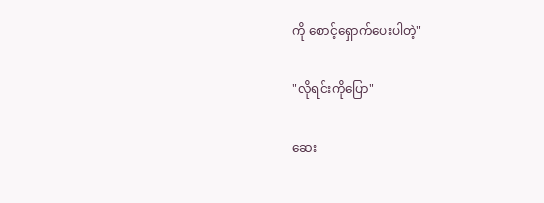ကို စောင့်ရှောက်ပေးပါတဲ့"

"လိုရင်းကိုပြော"

ဆေး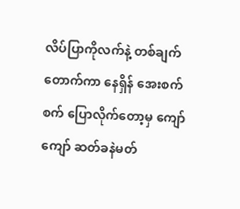လိပ်ပြာကိုလက်နဲ့ တစ်ချက်တောက်ကာ နေရှိန် အေးစက်စက် ပြောလိုက်တော့မှ ကျော်ကျော် ဆတ်ခနဲမတ်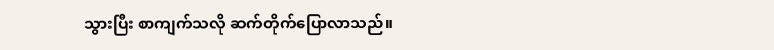သွားပြီး စာကျက်သလို ဆက်တိုက်ပြောလာသည်။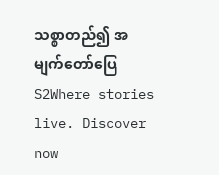သစ္စာတည်၍ အမျက်တော်ပြေ S2Where stories live. Discover now